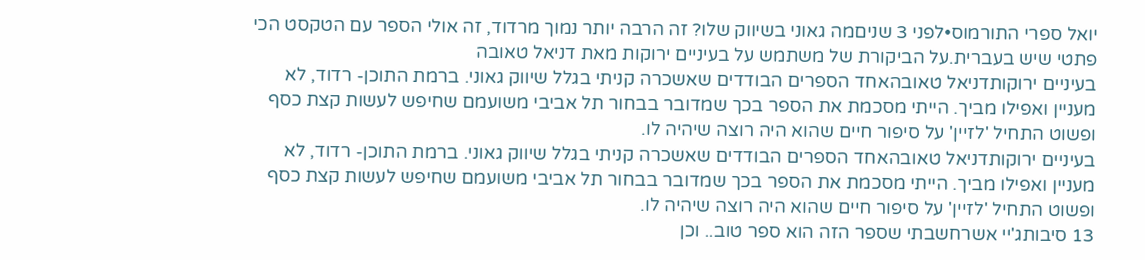יואל ספרי התורמוס•לפני 3 שניםמה גאוני בשיווק שלו? זה הרבה יותר נמוך מרדוד, זה אולי הספר עם הטקסט הכי פתטי שיש בעברית.על הביקורת של משתמש על בעיניים ירוקות מאת דניאל טאובה
בעיניים ירוקותדניאל טאובהאחד הספרים הבודדים שאשכרה קניתי בגלל שיווק גאוני. ברמת התוכן- רדוד, לא מעניין ואפילו מביך. הייתי מסכמת את הספר בכך שמדובר בבחור תל אביבי משועמם שחיפש לעשות קצת כסף ופשוט התחיל 'לזיין' על סיפור חיים שהוא היה רוצה שיהיה לו.
בעיניים ירוקותדניאל טאובהאחד הספרים הבודדים שאשכרה קניתי בגלל שיווק גאוני. ברמת התוכן- רדוד, לא מעניין ואפילו מביך. הייתי מסכמת את הספר בכך שמדובר בבחור תל אביבי משועמם שחיפש לעשות קצת כסף ופשוט התחיל 'לזיין' על סיפור חיים שהוא היה רוצה שיהיה לו.
13 סיבותג'יי אשרחשבתי שספר הזה הוא ספר טוב.. וכן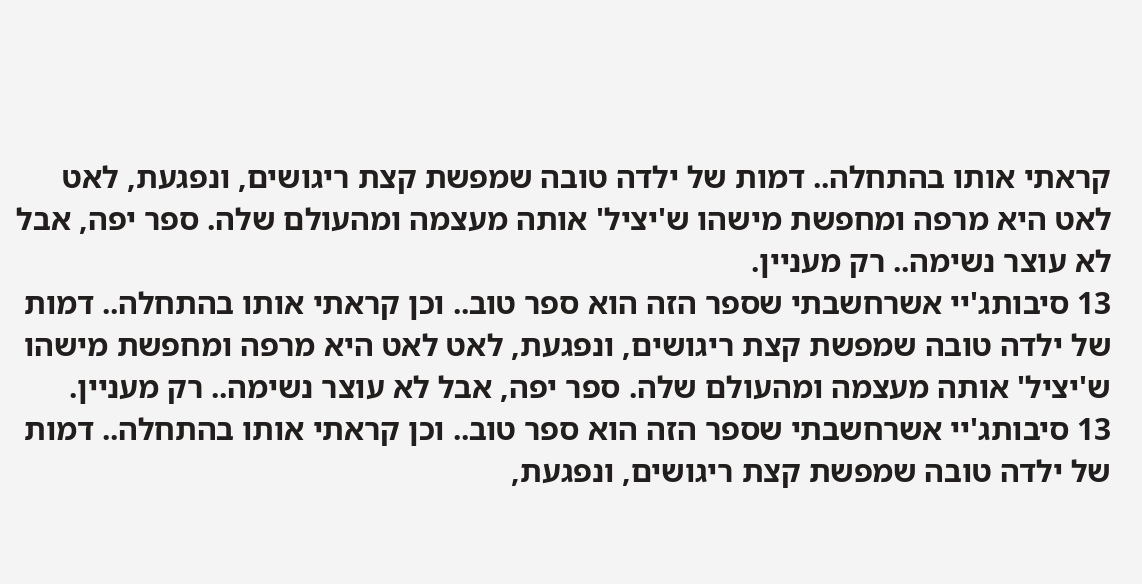קראתי אותו בהתחלה.. דמות של ילדה טובה שמפשת קצת ריגושים, ונפגעת, לאט לאט היא מרפה ומחפשת מישהו ש'יציל' אותה מעצמה ומהעולם שלה. ספר יפה, אבל לא עוצר נשימה.. רק מעניין.
13 סיבותג'יי אשרחשבתי שספר הזה הוא ספר טוב.. וכן קראתי אותו בהתחלה.. דמות של ילדה טובה שמפשת קצת ריגושים, ונפגעת, לאט לאט היא מרפה ומחפשת מישהו ש'יציל' אותה מעצמה ומהעולם שלה. ספר יפה, אבל לא עוצר נשימה.. רק מעניין.
13 סיבותג'יי אשרחשבתי שספר הזה הוא ספר טוב.. וכן קראתי אותו בהתחלה.. דמות של ילדה טובה שמפשת קצת ריגושים, ונפגעת,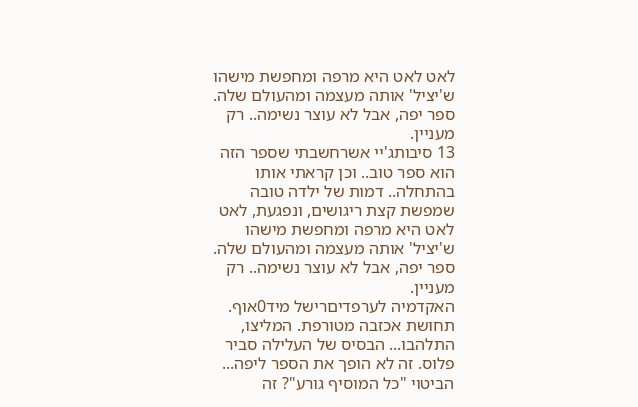לאט לאט היא מרפה ומחפשת מישהו ש'יציל' אותה מעצמה ומהעולם שלה. ספר יפה, אבל לא עוצר נשימה.. רק מעניין.
13 סיבותג'יי אשרחשבתי שספר הזה הוא ספר טוב.. וכן קראתי אותו בהתחלה.. דמות של ילדה טובה שמפשת קצת ריגושים, ונפגעת, לאט לאט היא מרפה ומחפשת מישהו ש'יציל' אותה מעצמה ומהעולם שלה. ספר יפה, אבל לא עוצר נשימה.. רק מעניין.
האקדמיה לערפדיםרישל מיד0אוף. תחושת אכזבה מטורפת. המליצו, התלהבו... הבסיס של העלילה סביר פלוס. זה לא הופך את הספר ליפה... הביטוי "כל המוסיף גורע"? זה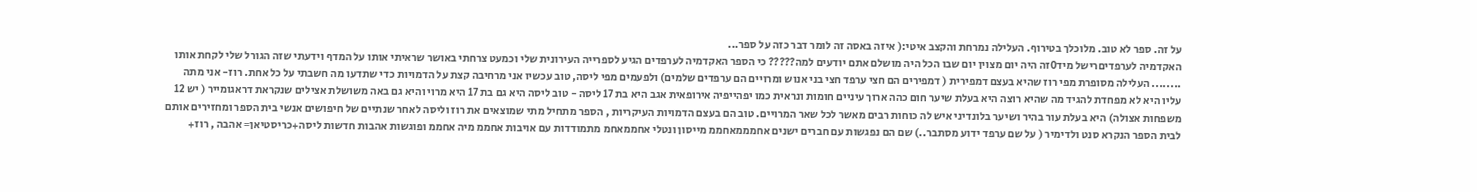על זה. ספר לא טוב. מלוכלך בטירוף. העלילה נמרחת והקצב איטי:( איזה באסה זה לומר דבר כזה על ספר...
האקדמיה לערפדיםרישל מיד0זה היה יום מצוין יום שבו הכל היה מושלם אתם יודעים למה????? כי הספר האקדמיה לערפדים הגיע לספרייה העירונית שלי וכמעט צרחתי באושר שראיתי אותו על המדף וידעתי שזה הגורל שלי לקחת אותו ........ העלילה מסופרת מפי רוז שהיא בעצם דמפירית ( דמפירים הם חצי ערפד חצי בני אנוש ומרויים הם ערפדים שלמים) ולפעמים מפי ליסה, טוב עכשיו אני מרחיבה קצת על הדמויות כדי שתדעו מה חשבתי על כל אחת. רוז- אני מתה עליו היא לא מפחדת להגיד מה שהיא רוצה היא בעלת שיער חום כהה ארוך עיניים חומות ונראית כמו יפהייפיה אירופאית אגב היא בת 17 ליסה - טוב ליסה היא גם בת 17 היא מרוי והיא גם באה משושלת אצילים שנקראת דראגומייר ( יש 12 משפחות אצולה) היא בעלת עור בהיר ושיער בלונדיני איש לה כוחות רבים מאשר לכל שאר המרויים. טוב הם בעצם הדמויות העיקריות , הספר מתחיל מתי שמוצאים את רוז וליסה לאחר שנתיים של חיפושים אנשי בית הספר ומחזירים אותם לבית הספר הנקרא סנט ולדימיר ( על שם ערפד ידוע מסתבר..) שם הם נפגשות עם חברים ישנים אחמממאחממ מייסון ונטלי אחממאחמ מתמודדות עם אויבות אחממ מיה אחממ ופוגשות אהבות חדשות ליסה+כריסטיאן= אהבה , רוז+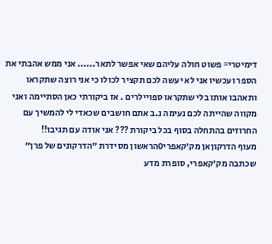דימיטרי= פשוט חולה עליהם שאי אפשר לתאר...... אני ממש אהבתי את הספר ועכשיו אני לא יעשה לכם תקציר לכולו כי אני רוצה שתקראו ותאהבו אותו בלי שתקראו ספויילרים . אז ביקורתי כאן הסתיימה ואני מקווה שהייתה לכם נעימה נ.ב אתם חושבים שכאדי לי להמשיך עם החרוזים בהתחלה בסוף בכל ביקורת ??? אני אודה עם תגיבו!!
מעוף הדרקוןאן מק'קאפרי0הראשון מסידרת "הדרקונים של פרן" שכתבה מק'קאפרי, סופרת מדע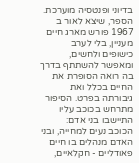בדיוני ופנטסיה מוערכת. הספר, שיצא לאור ב 1967 פורש מארג חיים מעניין, בלי לערב כישופים ולחשים, ומאפשר להשתתף בדרך בה רואה הסופרת את החיים בכלל ואת גיבורתה בפרט. הסיפור מתרחש בכוכב עליו התיישבו בני אדם: הכוכב נעים למחייה, ובני האדם מנהלים בו חיים פאודליים - חקלאיים,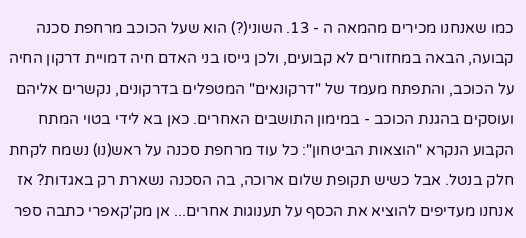כמו שאנחנו מכירים מהמאה ה - 13. השוני(?) הוא שעל הכוכב מרחפת סכנה קבועה, הבאה במחזורים לא קבועים, ולכן גייסו בני האדם חיה דמויית דרקון החיה על הכוכב, והתפתח מעמד של "דרקונאים" המטפלים בדרקונים, נקשרים אליהם ועוסקים בהגנת הכוכב - במימון התושבים האחרים. כאן בא לידי בטוי המתח הקבוע הנקרא "הוצאות הביטחון": כל עוד מרחפת סכנה על ראש(נו) נשמח לקחת חלק בנטל. אבל כשיש תקופת שלום ארוכה, בה הסכנה נשארת רק באגדות? אז אנחנו מעדיפים להוציא את הכסף על תענוגות אחרים... אן מק'קאפרי כתבה ספר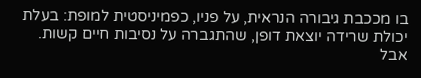בו מככבת גיבורה הנראית, על פניו, כפמיניסטית למופת: בעלת יכולת שרידה יוצאת דופן, שהתגברה על נסיבות חיים קשות. אבל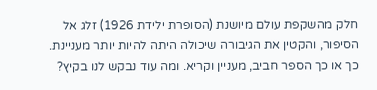חלק מהשקפת עולם מיושנת (הסופרת ילידת 1926) זלג אל הסיפור, והקטין את הגיבורה שיכולה היתה להיות יותר מעניינת. כך או כך הספר חביב, מעניין וקריא. ומה עוד נבקש לנו בקיץ?